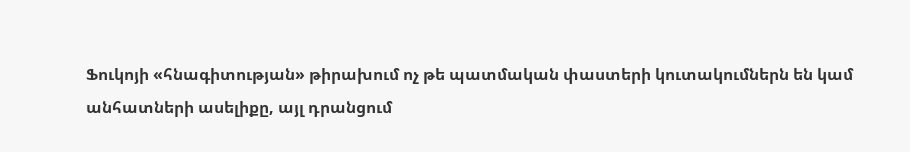Ֆուկոյի «հնագիտության» թիրախում ոչ թե պատմական փաստերի կուտակումներն են կամ անհատների ասելիքը, այլ դրանցում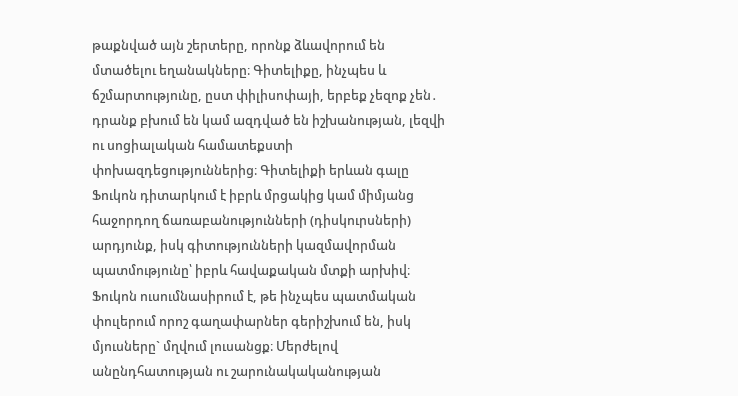թաքնված այն շերտերը, որոնք ձևավորում են մտածելու եղանակները։ Գիտելիքը, ինչպես և ճշմարտությունը, ըստ փիլիսոփայի, երբեք չեզոք չեն․ դրանք բխում են կամ ազդված են իշխանության, լեզվի ու սոցիալական համատեքստի փոխազդեցություններից։ Գիտելիքի երևան գալը Ֆուկոն դիտարկում է իբրև մրցակից կամ միմյանց հաջորդող ճառաբանությունների (դիսկուրսների) արդյունք, իսկ գիտությունների կազմավորման պատմությունը՝ իբրև հավաքական մտքի արխիվ։ Ֆուկոն ուսումնասիրում է, թե ինչպես պատմական փուլերում որոշ գաղափարներ գերիշխում են, իսկ մյուսները` մղվում լուսանցք։ Մերժելով անընդհատության ու շարունակականության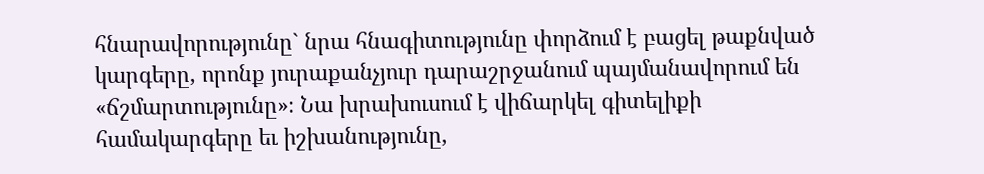հնարավորությունը` նրա հնագիտությունը փորձում է բացել թաքնված կարգերը, որոնք յուրաքանչյուր դարաշրջանում պայմանավորում են «ճշմարտությունը»։ Նա խրախուսում է վիճարկել գիտելիքի համակարգերը եւ իշխանությունը,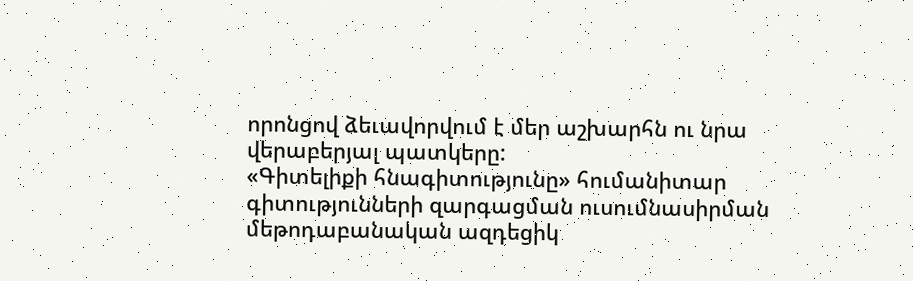որոնցով ձեւավորվում է մեր աշխարհն ու նրա վերաբերյալ պատկերը:
«Գիտելիքի հնագիտությունը» հումանիտար գիտությունների զարգացման ուսումնասիրման մեթոդաբանական ազդեցիկ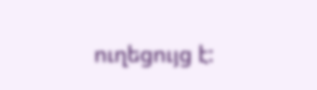ուղեցույց է: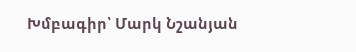Խմբագիր՝ Մարկ Նշանյան